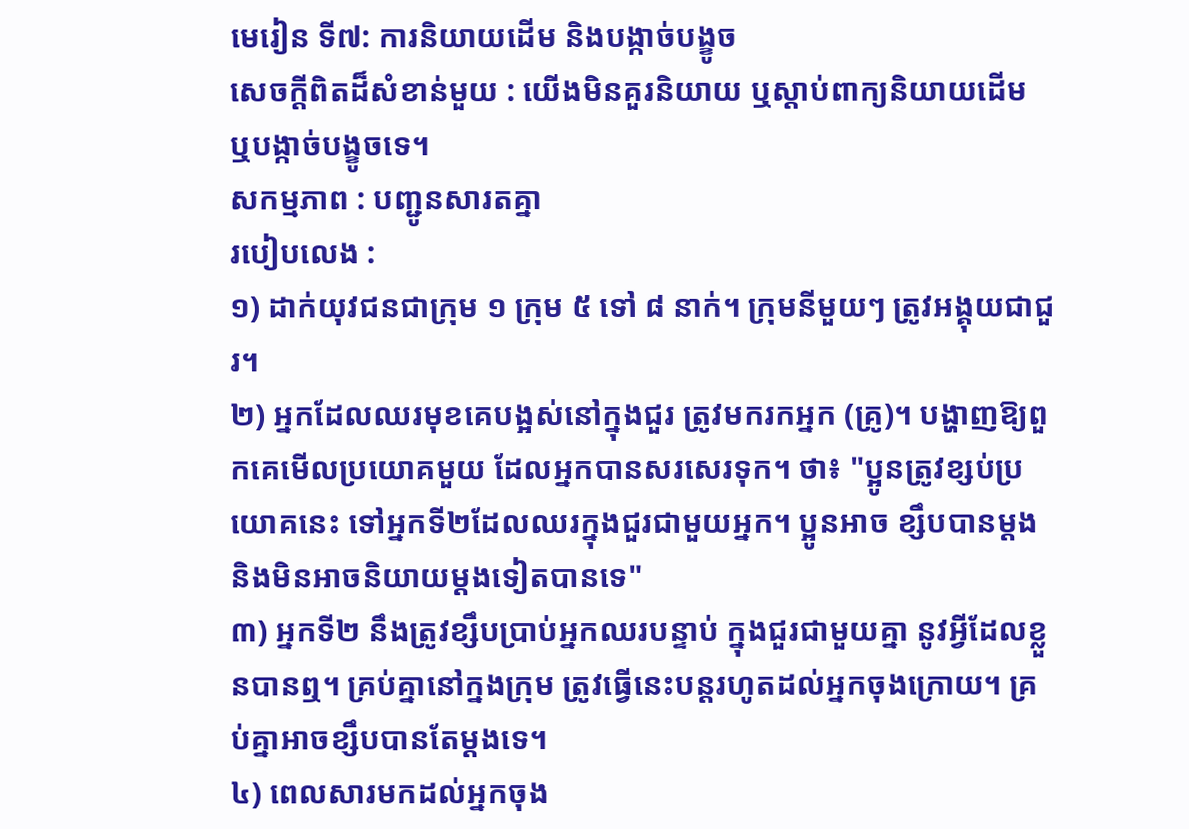មេរៀន ទី៧: ការនិយាយដើម និងបង្កាច់បង្ខូច
សេចក្ដីពិតដ៏សំខាន់មួយ : យើងមិនគួរនិយាយ ឬស្ដាប់ពាក្យនិយាយដើម ឬបង្កាច់បង្ខូចទេ។
សកម្មភាព : បញ្ជូនសារតគ្នា
របៀបលេង :
១) ដាក់យុវជនជាក្រុម ១ ក្រុម ៥ ទៅ ៨ នាក់។ ក្រុមនីមួយៗ ត្រូវអង្គុយជាជួរ។
២) អ្នកដែលឈរមុខគេបង្អស់នៅក្នុងជួរ ត្រូវមករកអ្នក (គ្រូ)។ បង្ហាញឱ្យពួកគេមើលប្រយោគមួយ ដែលអ្នកបានសរសេរទុក។ ថា៖ "ប្អូនត្រូវខ្សប់ប្រយោគនេះ ទៅអ្នកទី២ដែលឈរក្នុងជួរជាមួយអ្នក។ ប្អូនអាច ខ្សឹបបានម្ដង និងមិនអាចនិយាយម្ដងទៀតបានទេ"
៣) អ្នកទី២ នឹងត្រូវខ្សឹបប្រាប់អ្នកឈរបន្ទាប់ ក្នុងជួរជាមួយគ្នា នូវអ្វីដែលខ្លួនបានឮ។ គ្រប់គ្នានៅក្នងក្រុម ត្រូវធ្វើនេះបន្តរហូតដល់អ្នកចុងក្រោយ។ គ្រប់គ្នាអាចខ្សឹបបានតែម្ដងទេ។
៤) ពេលសារមកដល់អ្នកចុង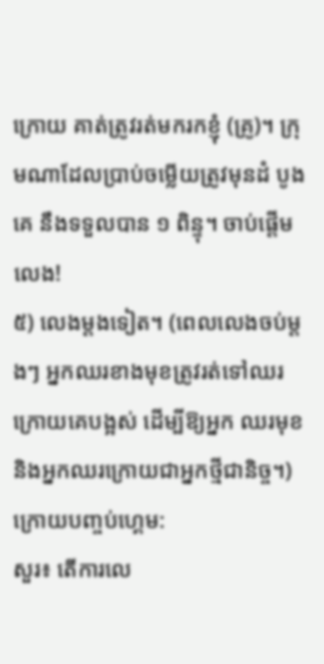ក្រោយ គាត់ត្រូវរត់មករកខ្ញុំ (គ្រូ)។ ក្រុមណាដែលប្រាប់ចម្លើយត្រូវមុនដំ បូងគេ នឹងទទួលបាន ១ ពិន្ទុ។ ចាប់ផ្ដើមលេង!
៥) លេងម្តងទៀត។ (ពេលលេងចប់ម្ដងៗ អ្នកឈរខាងមុខត្រូវរត់ទៅឈរក្រោយគេបង្អស់ ដើម្បីឱ្យអ្នក ឈរមុខ និងអ្នកឈរក្រោយជាអ្នកថ្មីជានិច្ច។)
ក្រោយបញ្ចប់ហ្គេម:
សួរ៖ តើការលេ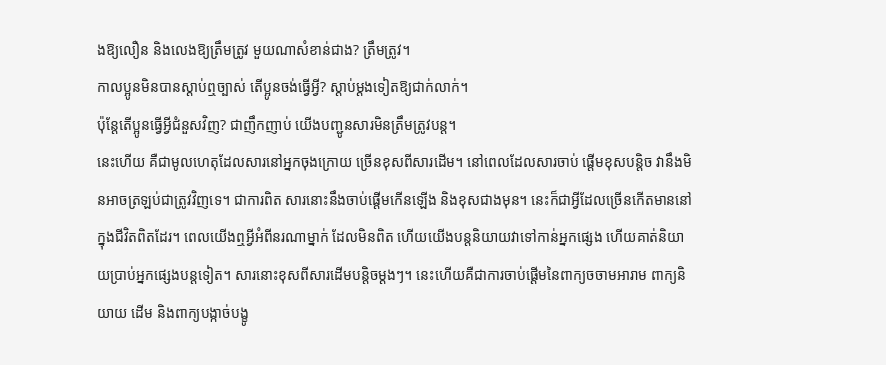ងឱ្យលឿន និងលេងឱ្យត្រឹមត្រូវ មួយណាសំខាន់ជាង? ត្រឹមត្រូវ។
កាលប្អូនមិនបានស្ដាប់ឮច្បាស់ តើប្អូនចង់ធ្វើអ្វី? ស្ដាប់ម្ដងទៀតឱ្យជាក់លាក់។
ប៉ុន្តែតើប្អូនធ្វើអ្វីជំនួសវិញ? ជាញឹកញាប់ យើងបញ្ជូនសារមិនត្រឹមត្រូវបន្ត។
នេះហើយ គឺជាមូលហេតុដែលសារនៅអ្នកចុងក្រោយ ច្រើនខុសពីសារដើម។ នៅពេលដែលសារចាប់ ផ្ដើមខុសបន្តិច វានឹងមិនអាចត្រឡប់ជាត្រូវវិញទេ។ ជាការពិត សារនោះនឹងចាប់ផ្ដើមកើនឡើង និងខុសជាងមុន។ នេះក៏ជាអ្វីដែលច្រើនកើតមាននៅក្នុងជីវិតពិតដែរ។ ពេលយើងឮអ្វីអំពីនរណាម្នាក់ ដែលមិនពិត ហើយយើងបន្តនិយាយវាទៅកាន់អ្នកផ្សេង ហើយគាត់និយាយប្រាប់អ្នកផ្សេងបន្តទៀត។ សារនោះខុសពីសារដើមបន្តិចម្ដងៗ។ នេះហើយគឺជាការចាប់ផ្ដើមនៃពាក្យចចាមអារាម ពាក្យនិយាយ ដើម និងពាក្យបង្កាច់បង្ខូ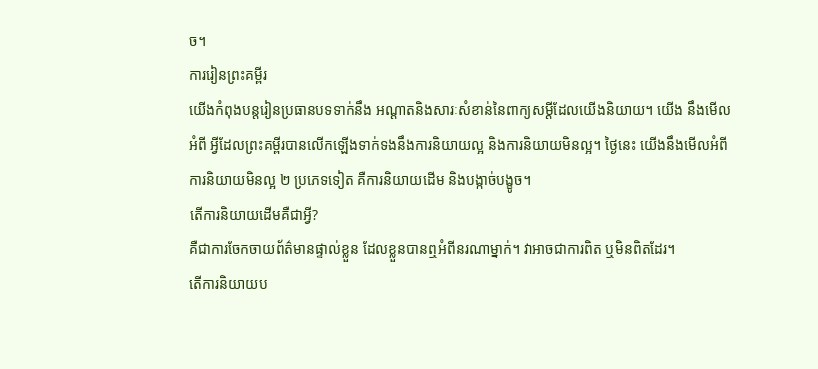ច។
ការរៀនព្រះគម្ពីរ
យើងកំពុងបន្តរៀនប្រធានបទទាក់នឹង អណ្ដាតនិងសារៈសំខាន់នៃពាក្យសម្ដីដែលយើងនិយាយ។ យើង នឹងមើលអំពី អ្វីដែលព្រះគម្ពីរបានលើកឡើងទាក់ទងនឹងការនិយាយល្អ និងការនិយាយមិនល្អ។ ថ្ងៃនេះ យើងនឹងមើលអំពី ការនិយាយមិនល្អ ២ ប្រភេទទៀត គឺការនិយាយដើម និងបង្កាច់បង្ខូច។
តើការនិយាយដើមគឺជាអ្វី?
គឺជាការចែកចាយព័ត៌មានផ្ទាល់ខ្លួន ដែលខ្លួនបានឮអំពីនរណាម្នាក់។ វាអាចជាការពិត ឬមិនពិតដែរ។
តើការនិយាយប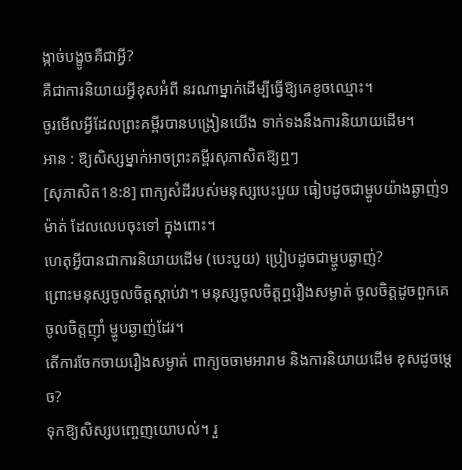ង្កាច់បង្ខូចគឺជាអ្វី?
គឺជាការនិយាយអ្វីខុសអំពី នរណាម្នាក់ដើម្បីធ្វើឱ្យគេខូចឈ្មោះ។
ចូរមើលអ្វីដែលព្រះគម្ពីរបានបង្រៀនយើង ទាក់ទងនឹងការនិយាយដើម។
អាន : ឱ្យសិស្សម្នាក់អាចព្រះគម្ពីរសុភាសិតឱ្យឮៗ
[សុភាសិត18:8] ពាក្យសំដីរបស់មនុស្សបេះបួយ ធៀបដូចជាម្ហូបយ៉ាងឆ្ងាញ់១ម៉ាត់ ដែលលេបចុះទៅ ក្នុងពោះ។
ហេតុអ្វីបានជាការនិយាយដើម (បេះបួយ) ប្រៀបដូចជាម្ហូបឆ្ងាញ់?
ព្រោះមនុស្សចូលចិត្តស្ដាប់វា។ មនុស្សចូលចិត្តឮរឿងសម្ងាត់ ចូលចិត្តដូចពួកគេចូលចិត្តញ៉ាំ ម្ហូបឆ្ងាញ់ដែរ។
តើការចែកចាយរឿងសម្ងាត់ ពាក្យចចាមអារាម និងការនិយាយដើម ខុសដូចម្ដេច?
ទុកឱ្យសិស្សបញ្ចេញយោបល់។ រួ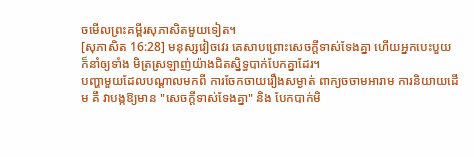ចមើលព្រះគម្ពីរសុភាសិតមួយទៀត។
[សុភាសិត 16:28] មនុស្សវៀចវេរ គេសាបព្រោះសេចក្តីទាស់ទែងគ្នា ហើយអ្នកបេះបួយ ក៏នាំឲ្យទាំង មិត្រស្រឡាញ់យ៉ាងជិតស្និទ្ធបាក់បែកគ្នាដែរ។
បញ្ហាមួយដែលបណ្ដាលមកពី ការចែកចាយរឿងសម្ងាត់ ពាក្យចចាមអារាម ការនិយាយដើម គឹ វាបង្កឱ្យមាន "សេចក្ដីទាស់ទែងគ្នា" និង បែកបាក់មិ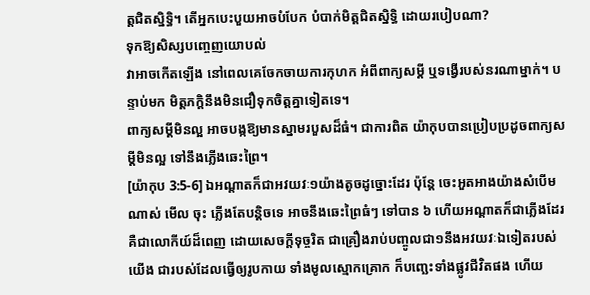ត្តជិតស្និទ្ធិ។ តើអ្នកបេះបួយអាចបំបែក បំបាក់មិត្តជិតស្និទ្ធិ ដោយរបៀបណា?
ទុកឱ្យសិស្សបញ្ចេញយោបល់
វាអាចកើតឡើង នៅពេលគេចែកចាយការកុហក អំពីពាក្យសម្ដី ឬទង្វើរបស់នរណាម្នាក់។ បន្ទាប់មក មិត្តភក្តិនឹងមិនជឿទុកចិត្តគ្នាទៀតទេ។
ពាក្យសម្ដីមិនល្អ អាចបង្កឱ្យមានស្នាមរបួសដ៏ធំ។ ជាការពិត យ៉ាកុបបានប្រៀបប្រដូចពាក្យសម្ដីមិនល្អ ទៅនឹងភ្លើងឆេះព្រៃ។
[យ៉ាកុប 3:5-6] ឯអណ្តាតក៏ជាអវយវៈ១យ៉ាងតូចដូច្នោះដែរ ប៉ុន្តែ ចេះអួតអាងយ៉ាងសំបើមណាស់ មើល ចុះ ភ្លើងតែបន្តិចទេ អាចនឹងឆេះព្រៃធំៗ ទៅបាន ៦ ហើយអណ្តាតក៏ជាភ្លើងដែរ គឺជាលោកីយ៍ដ៏ពេញ ដោយសេចក្តីទុច្ចរិត ជាគ្រឿងរាប់បញ្ចូលជា១នឹងអវយវៈឯទៀតរបស់យើង ជារបស់ដែលធ្វើឲ្យរូបកាយ ទាំងមូលស្មោកគ្រោក ក៏បញ្ឆេះទាំងផ្លូវជីវិតផង ហើយ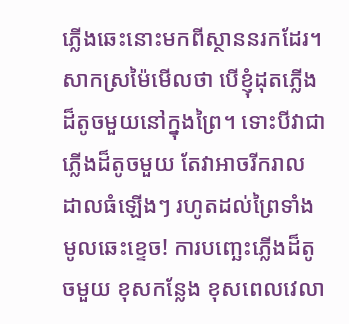ភ្លើងឆេះនោះមកពីស្ថាននរកដែរ។
សាកស្រម៉ៃមើលថា បើខ្ញុំដុតភ្លើងដ៏តូចមួយនៅក្នុងព្រៃ។ ទោះបីវាជាភ្លើងដ៏តូចមួយ តែវាអាចរីករាល ដាលធំឡើងៗ រហូតដល់ព្រៃទាំងមូលឆេះខ្ទេច! ការបញ្ឆេះភ្លើងដ៏តូចមួយ ខុសកន្លែង ខុសពេលវេលា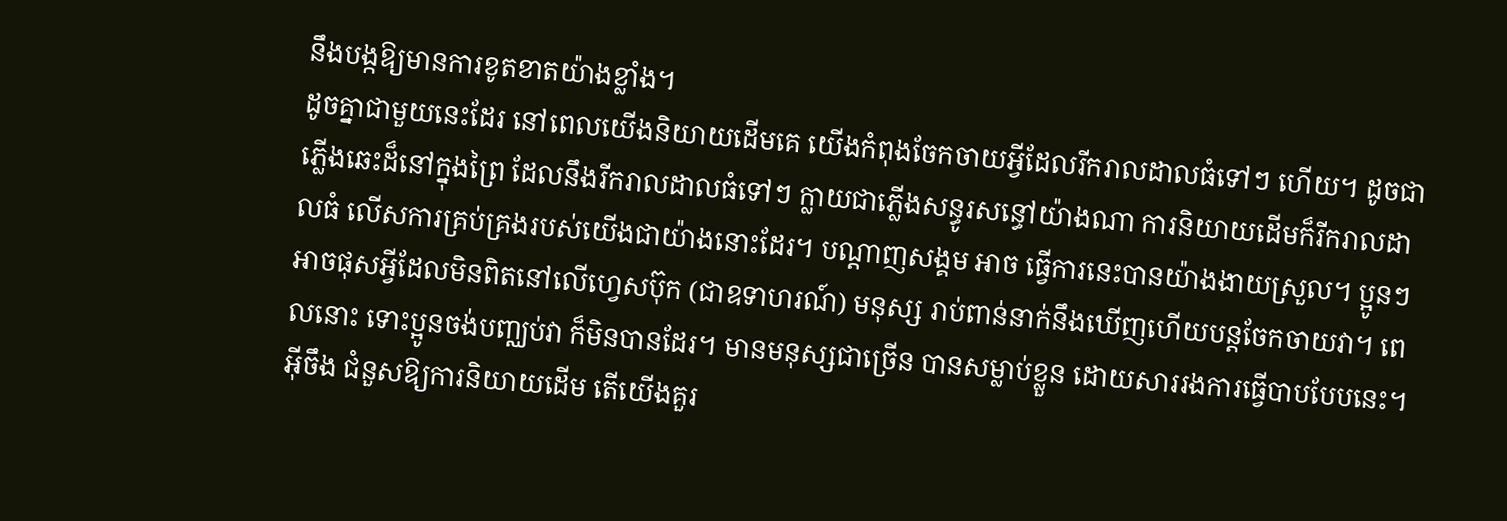នឹងបង្កឱ្យមានការខូតខាតយ៉ាងខ្លាំង។
ដូចគ្នាជាមួយនេះដែរ នៅពេលយើងនិយាយដើមគេ យើងកំពុងចែកចាយអ្វីដែលរីករាលដាលធំទៅៗ ហើយ។ ដូចជាភ្លើងឆេះដ៏នៅក្នុងព្រៃ ដែលនឹងរីករាលដាលធំទៅៗ ក្លាយជាភ្លើងសន្ធូរសន្ធៅយ៉ាងណា ការនិយាយដើមក៏រីករាលដាលធំ លើសការគ្រប់គ្រងរបស់យើងជាយ៉ាងនោះដែរ។ បណ្ដាញសង្គម អាច ធ្វើការនេះបានយ៉ាងងាយស្រួល។ ប្អូនៗអាចផុសអ្វីដែលមិនពិតនៅលើហ្វេសប៊ុក (ជាឧទាហរណ៍) មនុស្ស រាប់ពាន់នាក់នឹងឃើញហើយបន្តចែកចាយវា។ ពេលនោះ ទោះប្អូនចង់បញ្ឈប់វា ក៏មិនបានដែរ។ មានមនុស្សជាច្រើន បានសម្លាប់ខ្លួន ដោយសាររងការធ្វើបាបបែបនេះ។
អ៊ីចឹង ជំនួសឱ្យការនិយាយដើម តើយើងគួរ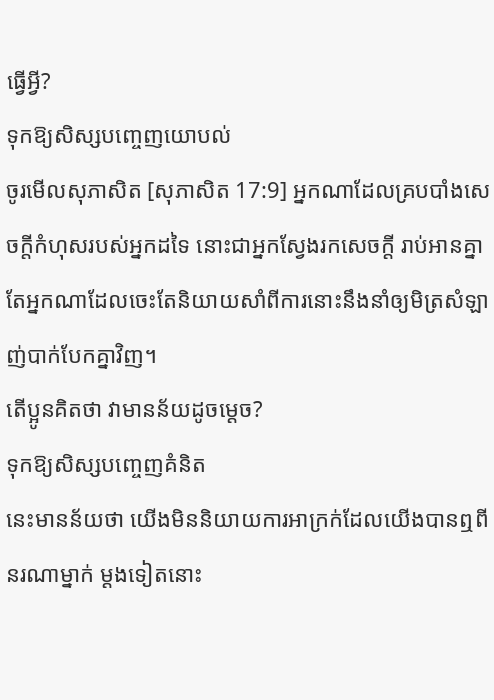ធ្វើអ្វី?
ទុកឱ្យសិស្សបញ្ចេញយោបល់
ចូរមើលសុភាសិត [សុភាសិត 17:9] អ្នកណាដែលគ្របបាំងសេចក្តីកំហុសរបស់អ្នកដទៃ នោះជាអ្នកស្វែងរកសេចក្តី រាប់អានគ្នា តែអ្នកណាដែលចេះតែនិយាយសាំពីការនោះនឹងនាំឲ្យមិត្រសំឡាញ់បាក់បែកគ្នាវិញ។
តើប្អូនគិតថា វាមានន័យដូចម្ដេច?
ទុកឱ្យសិស្សបញ្ចេញគំនិត
នេះមានន័យថា យើងមិននិយាយការអាក្រក់ដែលយើងបានឮពីនរណាម្នាក់ ម្ដងទៀតនោះ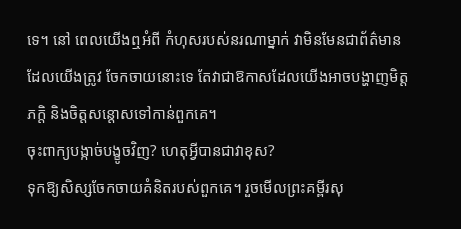ទេ។ នៅ ពេលយើងឮអំពី កំហុសរបស់នរណាម្នាក់ វាមិនមែនជាព័ត៌មានដែលយើងត្រូវ ចែកចាយនោះទេ តែវាជាឱកាសដែលយើងអាចបង្ហាញមិត្តភក្តិ និងចិត្តសន្ដោសទៅកាន់ពួកគេ។
ចុះពាក្យបង្កាច់បង្ខូចវិញ? ហេតុអ្វីបានជាវាខុស?
ទុកឱ្យសិស្សចែកចាយគំនិតរបស់ពួកគេ។ រួចមើលព្រះគម្ពីរសុ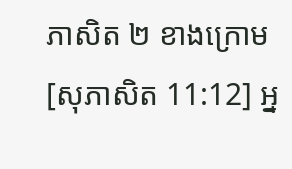ភាសិត ២ ខាងក្រោម
[សុភាសិត 11:12] អ្ន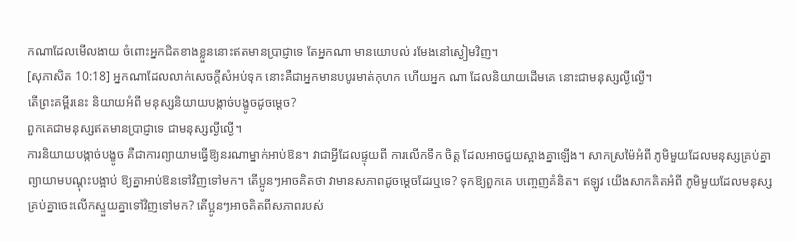កណាដែលមើលងាយ ចំពោះអ្នកជិតខាងខ្លួននោះឥតមានប្រាជ្ញាទេ តែអ្នកណា មានយោបល់ រមែងនៅស្ងៀមវិញ។
[សុភាសិត 10:18] អ្នកណាដែលលាក់សេចក្តីសំអប់ទុក នោះគឺជាអ្នកមានបបូរមាត់កុហក ហើយអ្នក ណា ដែលនិយាយដើមគេ នោះជាមនុស្សល្ងីល្ងើ។
តើព្រះគម្ពីរនេះ និយាយអំពី មនុស្សនិយាយបង្កាច់បង្ខូចដូចម្ដេច?
ពួកគេជាមនុស្សឥតមានប្រាជ្ញាទេ ជាមនុស្សល្ងីល្ងើ។
ការនិយាយបង្កាច់បង្ខូច គឺជាការព្យាយាមធ្វើឱ្យនរណាម្នាក់អាប់ឱន។ វាជាអ្វីដែលផ្ទុយពី ការលើកទឹក ចិត្ត ដែលអាចជួយស្អាងគ្នាឡើង។ សាកស្រម៉ៃអំពី ភូមិមួយដែលមនុស្សគ្រប់គ្នាព្យាយាមបណ្ដុះបង្អាប់ ឱ្យគ្នាអាប់ឱនទៅវិញទៅមក។ តើប្អូនៗអាចគិតថា វាមានសភាពដូចម្ដេចដែរឬទេ? ទុកឱ្យពួកគេ បញ្ចេញគំនិត។ ឥឡូវ យើងសាកគិតអំពី ភូមិមួយដែលមនុស្សគ្រប់គ្នាចេះលើកស្ទួយគ្នាទៅវិញទៅមក? តើប្អូនៗអាចគិតពីសភាពរបស់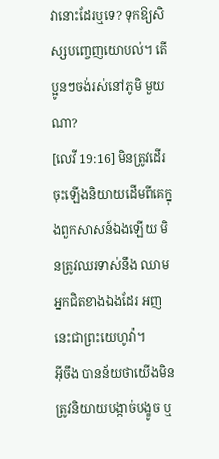វានោះដែរឬទេ? ទុកឱ្យសិស្សបញ្ចេញយោបល់។ តើប្អូនៗចង់រស់នៅភូមិ មួយណា?
[លេវី 19:16] មិនត្រូវដើរចុះឡើងនិយាយដើមពីគេក្នុងពួកសាសន៍ឯងឡើយ មិនត្រូវឈរទាស់នឹង ឈាមអ្នកជិតខាងឯងដែរ អញនេះជាព្រះយេហូវ៉ា។
អ៊ីចឹង បានន័យថាយើងមិនត្រូវនិយាយបង្កាច់បង្ខូច ឬ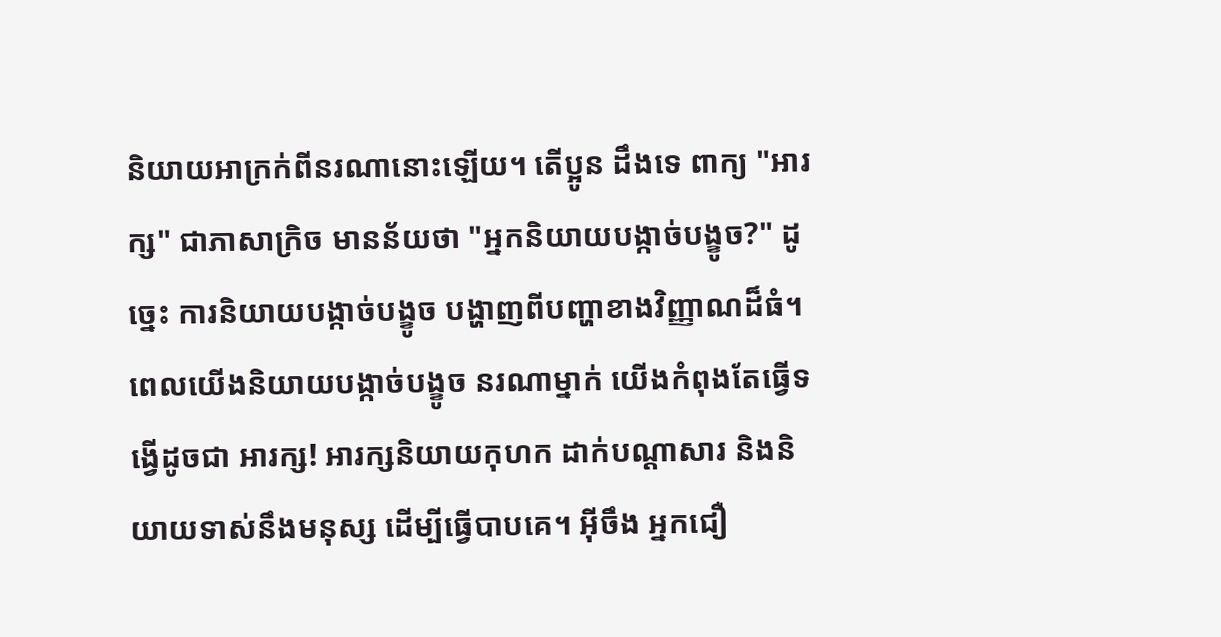និយាយអាក្រក់ពីនរណានោះឡើយ។ តើប្អូន ដឹងទេ ពាក្យ "អារក្ស" ជាភាសាក្រិច មានន័យថា "អ្នកនិយាយបង្កាច់បង្ខូច?" ដូច្នេះ ការនិយាយបង្កាច់បង្ខូច បង្ហាញពីបញ្ហាខាងវិញ្ញាណដ៏ធំ។ ពេលយើងនិយាយបង្កាច់បង្ខូច នរណាម្នាក់ យើងកំពុងតែធ្វើទង្វើដូចជា អារក្ស! អារក្សនិយាយកុហក ដាក់បណ្ដាសារ និងនិយាយទាស់នឹងមនុស្ស ដើម្បីធ្វើបាបគេ។ អ៊ីចឹង អ្នកជឿ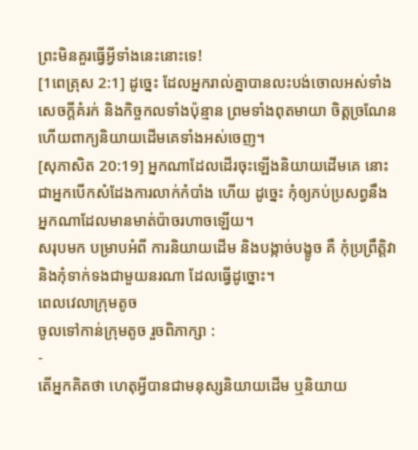ព្រះមិនគួរធ្វើអ្វីទាំងនេះនោះទេ!
[1ពេត្រុស 2:1] ដូច្នេះ ដែលអ្នករាល់គ្នាបានលះបង់ចោលអស់ទាំងសេចក្តីគំរក់ និងកិច្ចកលទាំងប៉ុន្មាន ព្រមទាំងពុតមាយា ចិត្តច្រណែន ហើយពាក្យនិយាយដើមគេទាំងអស់ចេញ។
[សុភាសិត 20:19] អ្នកណាដែលដើរចុះឡើងនិយាយដើមគេ នោះជាអ្នកបើកសំដែងការលាក់កំបាំង ហើយ ដូច្នេះ កុំឲ្យភប់ប្រសព្វនឹងអ្នកណាដែលមានមាត់ប៉ាចរហាចឡើយ។
សរុបមក បម្រាបអំពី ការនិយាយដើម និងបង្កាច់បង្ខូច គឺ កុំប្រព្រឹត្តិវា និងកុំទាក់ទងជាមួយនរណា ដែលធ្វើដូច្នោះ។
ពេលវេលាក្រុមតូច
ចូលទៅកាន់ក្រុមតូច រួចពិភាក្សា :
-
តើអ្នកគិតថា ហេតុអ្វីបានជាមនុស្សនិយាយដើម ឬនិយាយ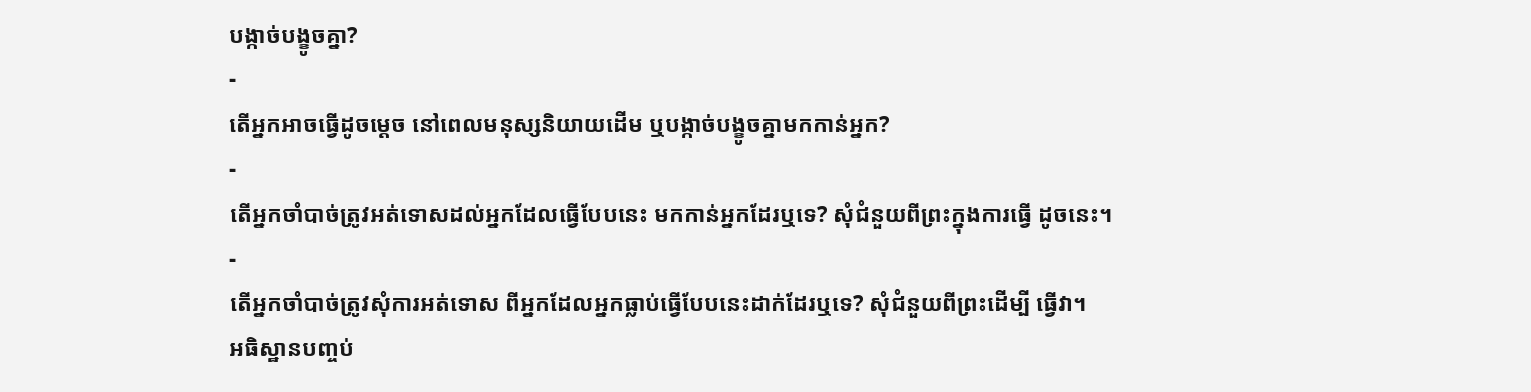បង្កាច់បង្ខូចគ្នា?
-
តើអ្នកអាចធ្វើដូចម្ដេច នៅពេលមនុស្សនិយាយដើម ឬបង្កាច់បង្ខូចគ្នាមកកាន់អ្នក?
-
តើអ្នកចាំបាច់ត្រូវអត់ទោសដល់អ្នកដែលធ្វើបែបនេះ មកកាន់អ្នកដែរឬទេ? សុំជំនួយពីព្រះក្នុងការធ្វើ ដូចនេះ។
-
តើអ្នកចាំបាច់ត្រូវសុំការអត់ទោស ពីអ្នកដែលអ្នកធ្លាប់ធ្វើបែបនេះដាក់ដែរឬទេ? សុំជំនួយពីព្រះដើម្បី ធ្វើវា។
អធិស្ឋានបញ្ចប់